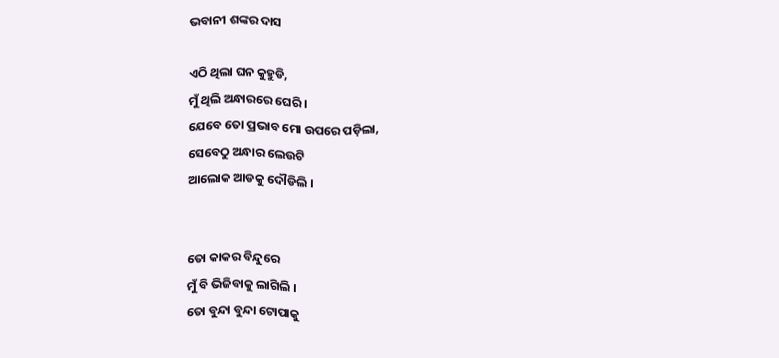ଭବାନୀ ଶଙ୍କର ଦାସ

ଏଠି ଥିଲା ଘନ କୁହୁଡି,
ମୁଁ ଥିଲି ଅନ୍ଧାରରେ ଘେରି ।
ଯେବେ ତୋ ପ୍ରଭାବ ମୋ ଉପରେ ପଡ଼ିଲା,
ସେବେଠୁ ଅନ୍ଧାର ଲେଉଟି
ଆଲୋକ ଆଡକୁ ଦୌଡିଲି ।


ତୋ କାକର ବିନ୍ଦୁରେ
ମୁଁ ବି ଭିଜିବାକୁ ଲାଗିଲି ।
ତୋ ବୁନ୍ଦା ବୁନ୍ଦା ଟୋପାକୁ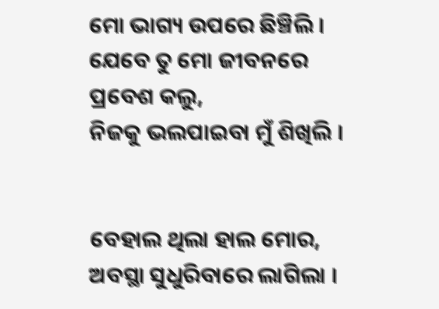ମୋ ଭାଗ୍ୟ ଉପରେ ଛିଞ୍ଚିଲି ।
ଯେବେ ତୁ ମୋ ଜୀବନରେ ପ୍ରବେଶ କଲୁ,
ନିଜକୁ ଭଲପାଇବା ମୁଁ ଶିଖିଲି ।


ବେହାଲ ଥିଲା ହାଲ ମୋର,
ଅବସ୍ଥା ସୁଧୁରିବାରେ ଲାଗିଲା ।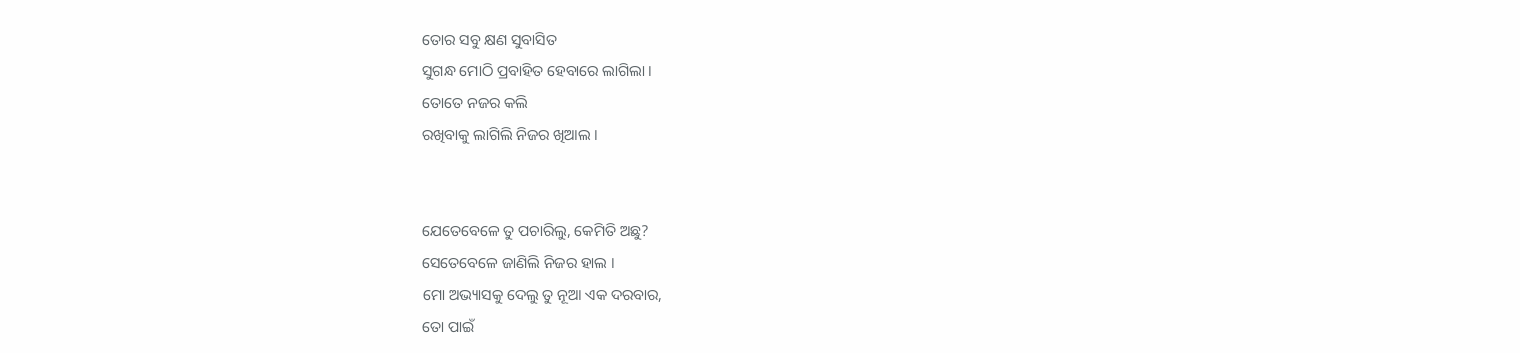ତୋର ସବୁ କ୍ଷଣ ସୁବାସିତ
ସୁଗନ୍ଧ ମୋଠି ପ୍ରବାହିତ ହେବାରେ ଲାଗିଲା ।
ତୋତେ ନଜର କଲି
ରଖିବାକୁ ଲାଗିଲି ନିଜର ଖିଆଲ ।


ଯେତେବେଳେ ତୁ ପଚାରିଲୁ, କେମିତି ଅଛୁ?
ସେତେବେଳେ ଜାଣିଲି ନିଜର ହାଲ ।
ମୋ ଅଭ୍ୟାସକୁ ଦେଲୁ ତୁ ନୂଆ ଏକ ଦରବାର,
ତୋ ପାଇଁ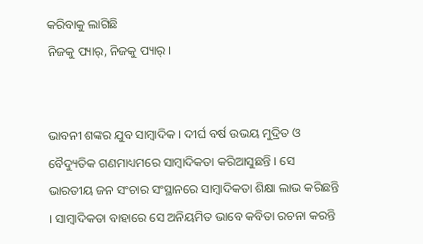କରିବାକୁ ଲାଗିଛି
ନିଜକୁ ପ୍ୟାର୍, ନିଜକୁ ପ୍ୟାର୍ ।


ଭାବନୀ ଶଙ୍କର ଯୁବ ସାମ୍ବାଦିକ । ଦୀର୍ଘ ବର୍ଷ ଉଭୟ ମୁଦ୍ରିତ ଓ ବୈଦ୍ୟୁତିକ ଗଣମାଧ୍ୟମରେ ସାମ୍ବାଦିକତା କରିଆସୁଛନ୍ତି । ସେ ଭାରତୀୟ ଜନ ସଂଚାର ସଂସ୍ଥାନରେ ସାମ୍ବାଦିକତା ଶିକ୍ଷା ଲାଭ କରିଛନ୍ତି । ସାମ୍ବାଦିକତା ବାହାରେ ସେ ଅନିୟମିତ ଭାବେ କବିତା ରଚନା କରନ୍ତି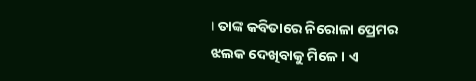। ତାଙ୍କ କବିତାରେ ନିରୋଳା ପ୍ରେମର ଝଲକ ଦେଖିବାକୁ ମିଳେ । ଏ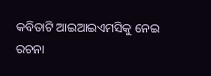କବିତାଟି ଆଇଆଇଏମସିକୁ ନେଇ ରଚନା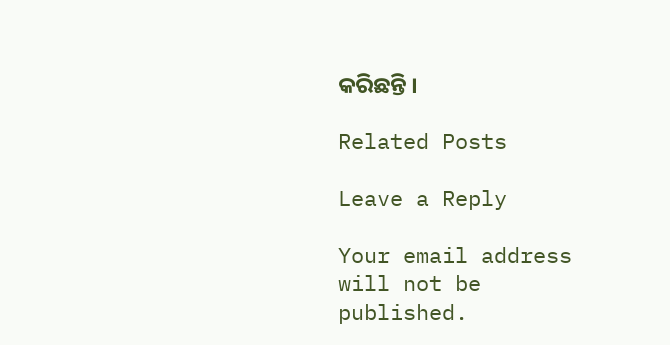କରିଛନ୍ତି ।

Related Posts

Leave a Reply

Your email address will not be published.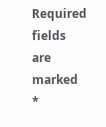Required fields are marked *